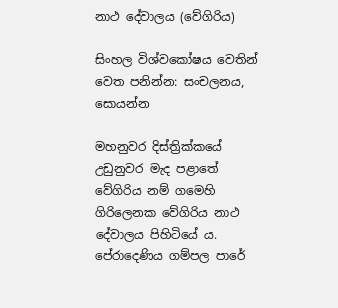නාථ දේවාලය (වේගිරිය)

සිංහල විශ්වකෝෂය වෙතින්
වෙත පනින්න: සංචලනය, සොයන්න

මහනුවර දිස්ත්‍රික්කයේ උඩුනුවර මැද පළාතේ වේගිරිය නම් ගමෙහි ගිරිලෙනක වේගිරිය නාථ දේවාලය පිහිටියේ ය. පේරාදෙණිය ගම්පල පාරේ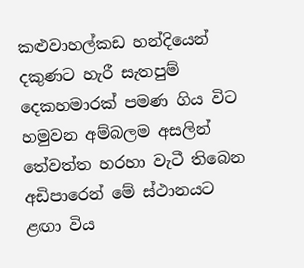කළුවාහල්කඩ හන්දියෙන් දකුණට හැරී සැතපුම් දෙකහමාරක් පමණ ගිය විට හමුවන අම්බලම අසලින් තේවත්ත හරහා වැටී තිබෙන අඩිපාරෙන් මේ ස්ථානයට ළඟා විය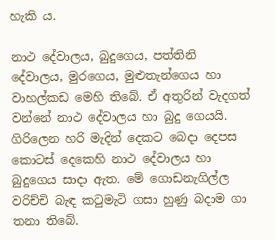හැකි ය.

නාථ දේවාලය, බුදුගෙය, පත්තිනි දේවාලය, මුරගෙය, මුළුතැන්ගෙය හා වාහල්කඩ මෙහි තිබේ. ඒ අතුරින් වැදගත් වන්නේ නාථ දේවාලය හා බුදු ගෙයයි. ගිරිලෙන හරි මැදින් දෙකට බෙදා දෙපස කොටස් දෙකෙහි නාථ දේවාලය හා බුදුගෙය සාදා ඇත. මේ ගොඩනැගිල්ල වරිච්චි බැඳ කටුමැටි ගසා හුණු බදාම ගා තනා තිබේ.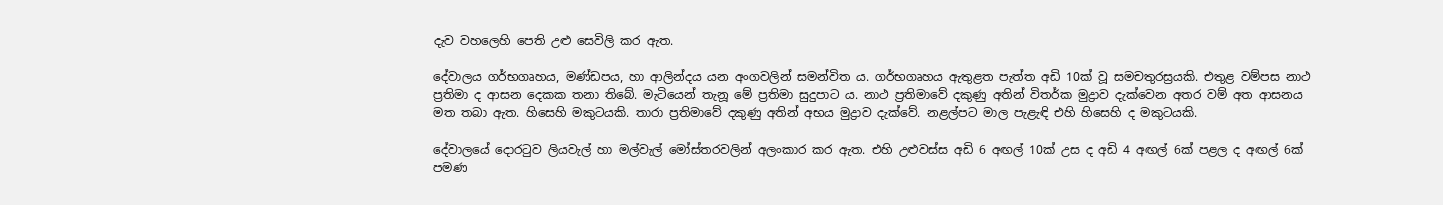දැව වහලෙහි පෙති උළු සෙවිලි කර ඇත.

දේවාලය ගර්භගෘහය, මණ්ඩපය, හා ආලින්දය යන අංගවලින් සමන්විත ය. ගර්භගෘහය ඇතුළත පැත්ත අඩි 10ක් වූ සමචතුරස්‍රයකි. එතුළ වම්පස නාථ ප්‍රතිමා ද ආසන දෙකක තනා තිබේ. මැටියෙන් තැනූ මේ ප්‍රතිමා සුදුපාට ය. නාථ ප්‍රතිමාවේ දකුණු අතින් විතර්ක මුද්‍රාව දැක්වෙන අතර වම් අත ආසනය මත තබා ඇත. හිසෙහි මකුටයකි. තාරා ප්‍රතිමාවේ දකුණු අතින් අභය මුද්‍රාව දැක්වේ. නළල්පට මාල පැළැඳි එහි හිසෙහි ද මකුටයකි.

දේවාලයේ දොරටුව ලියවැල් හා මල්වැල් මෝස්තරවලින් අලංකාර කර ඇත. එහි උළුවස්ස අඩි 6 අඟල් 10ක් උස ද අඩි 4 අඟල් 6ක් පළල ද අඟල් 6ක් පමණ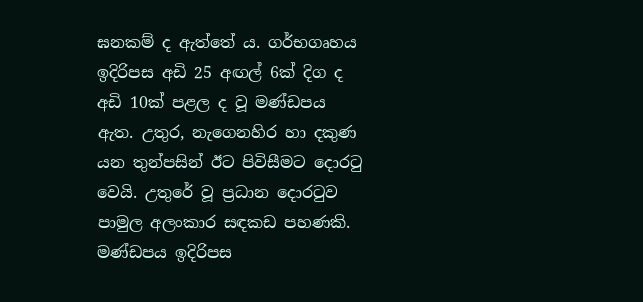ඝනකම් ද ඇත්තේ ය. ගර්භගෘහය ඉදිරිපස අඩි 25 අඟල් 6ක් දිග ද අඩි 10ක් පළල ද වූ මණ්ඩපය ඇත. උතුර, නැගෙනහිර හා දකුණ යන තුන්පසින් ඊට පිවිසීමට දොරටු වෙයි. උතුරේ වූ ප්‍රධාන දොරටුව පාමුල අලංකාර සඳකඩ පහණකි. මණ්ඩපය ඉදිරිපස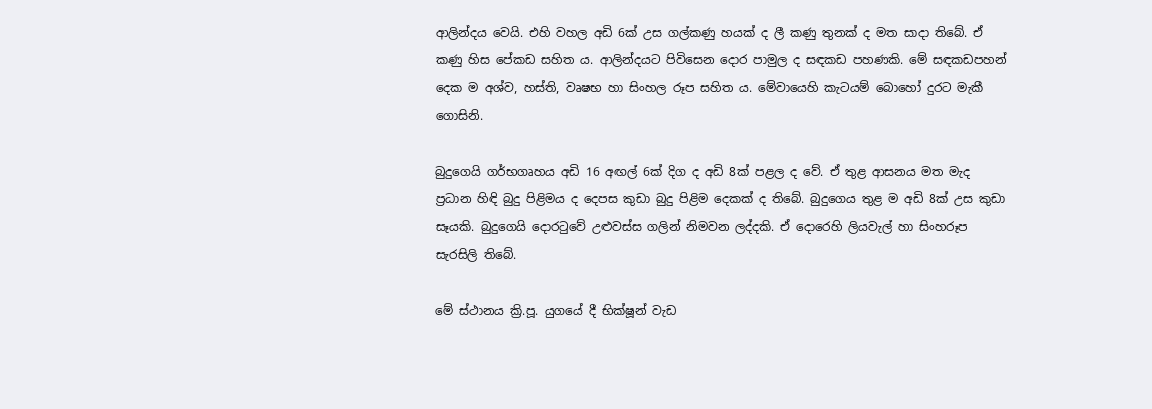ආලින්දය වෙයි. එහි වහල අඩි 6ක් උස ගල්කණු හයක් ද ලී කණු තුනක් ද මත සාදා තිබේ. ඒ කණු හිස පේකඩ සහිත ය. ආලින්දයට පිවිසෙන දොර පාමුල ද සඳකඩ පහණකි. මේ සඳකඩපහන් දෙක ම අශ්ව, හස්ති, වෘෂභ හා සිංහල රූප සහිත ය. මේවායෙහි කැටයම් බොහෝ දුරට මැකී ගොසිනි.

බුදුගෙයි ගර්භගෘහය අඩි 16 අඟල් 6ක් දිග ද අඩි 8ක් පළල ද වේ. ඒ තුළ ආසනය මත මැද ප්‍රධාන හිඳි බුදු පිළිමය ද දෙපස කුඩා බුදු පිළිම දෙකක් ද තිබේ. බුදුගෙය තුළ ම අඩි 8ක් උස කුඩා සෑයකි. බුදුගෙයි දොරටුවේ උළුවස්ස ගලින් නිමවන ලද්දකි. ඒ දොරෙහි ලියවැල් හා සිංහරූප සැරසිලි තිබේ.

මේ ස්ථානය ක්‍රි.පූ. යුගයේ දී භික්ෂූන් වැඩ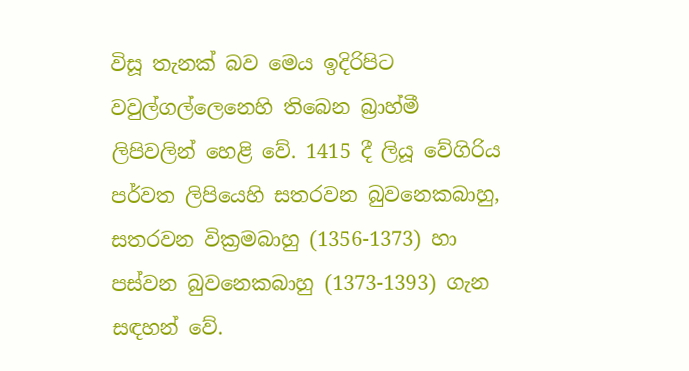විසූ තැනක් බව මෙය ඉදිරිපිට වවුල්ගල්ලෙනෙහි තිබෙන බ්‍රාහ්මී ලිපිවලින් හෙළි වේ. 1415 දී ලියූ වේගිරිය පර්වත ලිපියෙහි සතරවන බුවනෙකබාහු, සතරවන වික්‍රමබාහු (1356-1373) හා පස්වන බුවනෙකබාහු (1373-1393) ගැන සඳහන් වේ.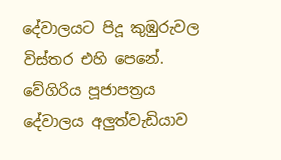දේවාලයට පිදූ කුඹුරුවල විස්තර එහි පෙනේ. වේගිරිය පූජාපත්‍රය දේවාලය අලුත්වැඩියාව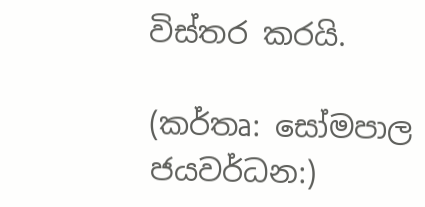විස්තර කරයි.

(කර්තෘ: සෝමපාල ජයවර්ධන:)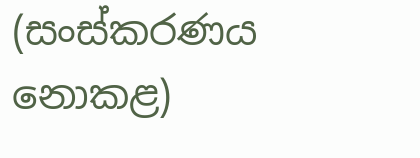(සංස්කරණය නොකළ)